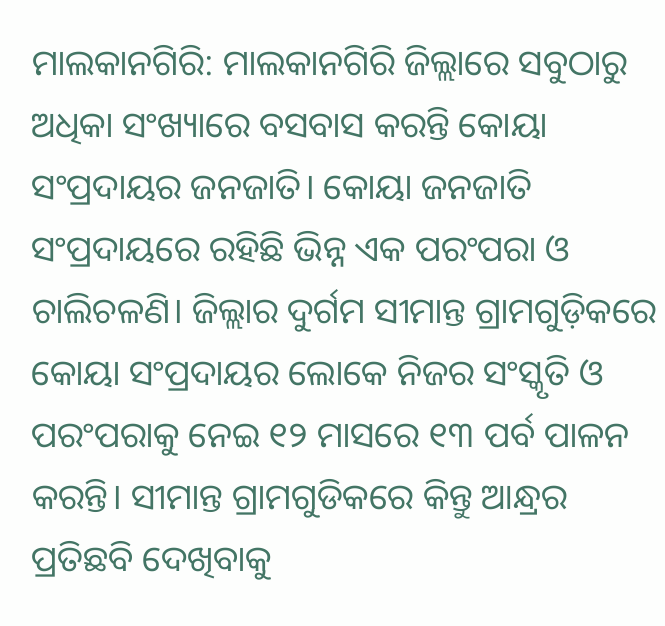ମାଲକାନଗିରି: ମାଲକାନଗିରି ଜିଲ୍ଲାରେ ସବୁଠାରୁ ଅଧିକା ସଂଖ୍ୟାରେ ବସବାସ କରନ୍ତି କୋୟା ସଂପ୍ରଦାୟର ଜନଜାତି। କୋୟା ଜନଜାତି ସଂପ୍ରଦାୟରେ ରହିଛି ଭିନ୍ନ ଏକ ପରଂପରା ଓ ଚାଲିଚଳଣି। ଜିଲ୍ଲାର ଦୁର୍ଗମ ସୀମାନ୍ତ ଗ୍ରାମଗୁଡ଼ିକରେ କୋୟା ସଂପ୍ରଦାୟର ଲୋକେ ନିଜର ସଂସ୍କୃତି ଓ ପରଂପରାକୁ ନେଇ ୧୨ ମାସରେ ୧୩ ପର୍ବ ପାଳନ କରନ୍ତି। ସୀମାନ୍ତ ଗ୍ରାମଗୁଡିକରେ କିନ୍ତୁ ଆନ୍ଧ୍ରର ପ୍ରତିଛବି ଦେଖିବାକୁ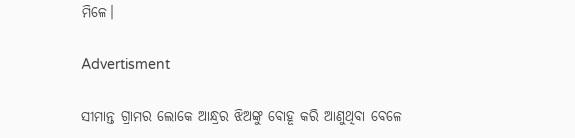ମିଳେ।

Advertisment

ସୀମାନ୍ତ ଗ୍ରାମର ଲୋକେ ଆନ୍ଧ୍ରର ଝିଅଙ୍କୁ ବୋହୂ କରି ଆଣୁଥିବା ବେଳେ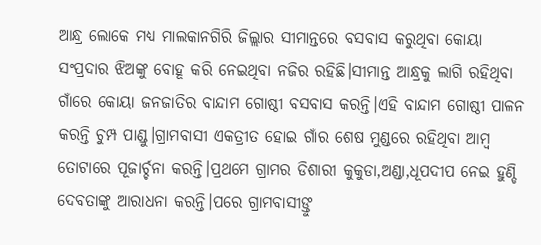ଆନ୍ଧ୍ର ଲୋକେ ମଧ୍ୟ ମାଲକାନଗିରି ଜିଲ୍ଲାର ସୀମାନ୍ତରେ ବସବାସ କରୁଥିବା କୋୟା ସଂପ୍ରଦାର ଝିଅଙ୍କୁ ବୋହୂ କରି ନେଇଥିବା ନଜିର ରହିଛି।ସୀମାନ୍ତ ଆନ୍ଧ୍ରକୁ ଲାଗି ରହିଥିବା ଗାଁରେ କୋୟା ଜନଜାତିର ବାନ୍ଦାମ ଗୋଷ୍ଠୀ ବସବାସ କରନ୍ତି।ଏହି ବାନ୍ଦାମ ଗୋଷ୍ଠୀ ପାଳନ କରନ୍ତି ଚୁମ୍ପ ପାଣ୍ଡୁ।ଗ୍ରାମବାସୀ ଏକତ୍ରୀତ ହୋଇ ଗାଁର ଶେଷ ମୁଣ୍ଡରେ ରହିଥିବା ଆମ୍ବ ତୋଟାରେ ପୂଜାର୍ଚ୍ଚନା କରନ୍ତି।ପ୍ରଥମେ ଗ୍ରାମର ଡିଶାରୀ କୁକୁଡା,ଅଣ୍ଡା,ଧୂପଦୀପ ନେଇ ହୁଣ୍ଡି ଦେବତାଙ୍କୁ ଆରାଧନା କରନ୍ତି।ପରେ ଗ୍ରାମବାସୀଙ୍ତୁ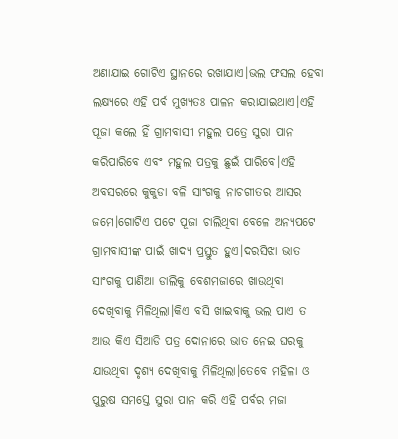ଅଣାଯାଇ ଗୋଟିଏ ସ୍ଥାନରେ ରଖାଯାଏ।ଭଲ ଫସଲ ହେବା ଲକ୍ଷ୍ୟରେ ଏହି ପର୍ବ ମୁଖ୍ୟତଃ ପାଳନ କରାଯାଇଥାଏ।ଏହି ପୂଜା କଲେ ହିଁ ଗ୍ରାମବାସୀ ମହୁଲ ପତ୍ରେ ସୁରା ପାନ କରିପାରିବେ ଏବଂ ମହୁଲ ପତ୍ରକୁ ଛୁଇଁ ପାରିବେ।ଏହି ଅବସରରେ କୁକୁଡା ବଳି ସାଂଗକୁ ନାଚଗୀତର ଆସର ଜମେ।ଗୋଟିଏ ପଟେ ପୂଜା ଚାଲିଥିବା ବେଳେ ଅନ୍ୟପଟେ ଗ୍ରାମବାସୀଙ୍କ ପାଇଁ ଖାଦ୍ୟ ପ୍ରସ୍ତୁତ ହୁଏ।ଦରସିଝା ଭାତ ସାଂଗକୁ ପାଣିଆ ଡାଲିକୁ ବେଶମଜାରେ ଖାଉଥିବା ଦେଖିବାକୁ ମିଳିଥିଲା।କିଏ ବସି ଖାଇବାକୁ ଭଲ ପାଏ ତ ଆଉ କିଏ ସିଆଡି ପତ୍ର ଦୋନାରେ ଭାତ ନେଇ ଘରକୁ ଯାଉଥିବା ଦୃଶ୍ୟ ଦେଖିବାକୁ ମିଳିଥିଲା।ତେବେ ମହିଳା ଓ ପୁରୁଷ ସମସ୍ତେ ସୁରା ପାନ କରି ଏହି ପର୍ବର ମଜା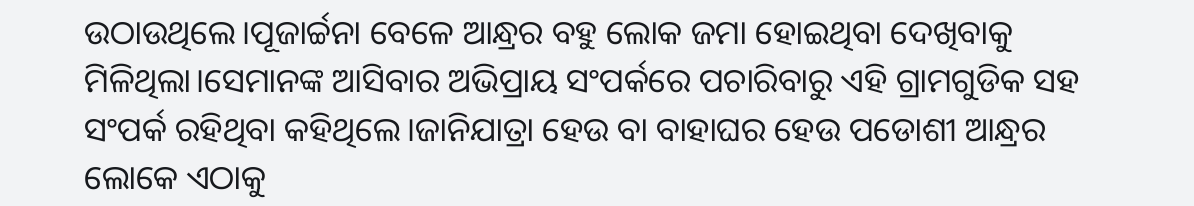ଉଠାଉଥିଲେ।ପୂଜାର୍ଚ୍ଚନା ବେଳେ ଆନ୍ଧ୍ରର ବହୁ ଲୋକ ଜମା ହୋଇଥିବା ଦେଖିବାକୁ ମିଳିଥିଲା।ସେମାନଙ୍କ ଆସିବାର ଅଭିପ୍ରାୟ ସଂପର୍କରେ ପଚାରିବାରୁ ଏହି ଗ୍ରାମଗୁଡିକ ସହ ସଂପର୍କ ରହିଥିବା କହିଥିଲେ।ଜାନିଯାତ୍ରା ହେଉ ବା ବାହାଘର ହେଉ ପଡୋଶୀ ଆନ୍ଧ୍ରର ଲୋକେ ଏଠାକୁ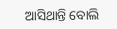ଆସିଥାନ୍ତି ବୋଲି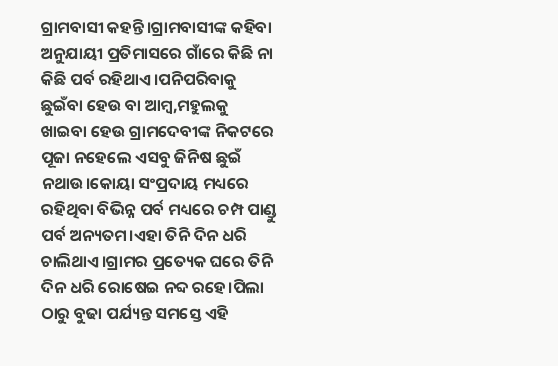ଗ୍ରାମବାସୀ କହନ୍ତି।ଗ୍ରାମବାସୀଙ୍କ କହିବା ଅନୁଯାୟୀ ପ୍ରତିମାସରେ ଗାଁରେ କିଛି ନା କିଛି ପର୍ବ ରହିଥାଏ।ପନିପରିବାକୁ ଛୁଇଁବା ହେଉ ବା ଆମ୍ବ,ମହୁଲକୁ ଖାଇବା ହେଉ ଗ୍ରାମଦେବୀଙ୍କ ନିକଟରେ ପୂଜା ନହେଲେ ଏସବୁ ଜିନିଷ ଛୁଇଁ ନଥାଉ।କୋୟା ସଂପ୍ରଦାୟ ମଧ୍ୟରେ ରହିଥିବା ବିଭିନ୍ନ ପର୍ବ ମଧ୍ୟରେ ଚମ୍ପ ପାଣ୍ଡୁ ପର୍ବ ଅନ୍ୟତମ।ଏହା ତିନି ଦିନ ଧରି ଚାଲିଥାଏ।ଗ୍ରାମର ପ୍ରତ୍ୟେକ ଘରେ ତିନି ଦିନ ଧରି ରୋଷେଇ ନବ୍ଦ ରହେ।ପିଲା ଠାରୁ ବୁଢା ପର୍ଯ୍ୟନ୍ତ ସମସ୍ତେ ଏହି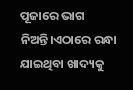ପୂଜାରେ ଭାଗ ନିଅନ୍ତି।ଏଠାରେ ରନ୍ଧା ଯାଇଥିବା ଖାଦ୍ୟକୁ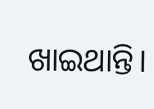ଖାଇଥାନ୍ତି।